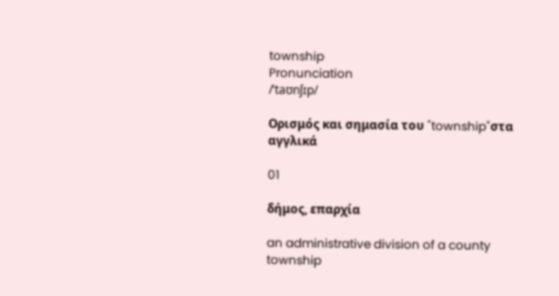township
Pronunciation
/ˈtaʊnʃɪp/

Ορισμός και σημασία του "township"στα αγγλικά

01

δήμος, επαρχία

an administrative division of a county
township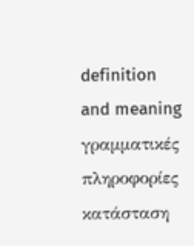definition and meaning
γραμματικές πληροφορίες
κατάσταση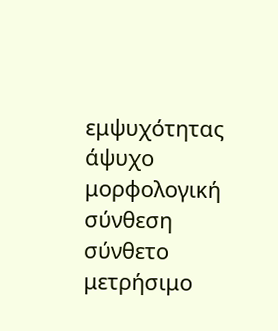εμψυχότητας
άψυχο
μορφολογική σύνθεση
σύνθετο
μετρήσιμο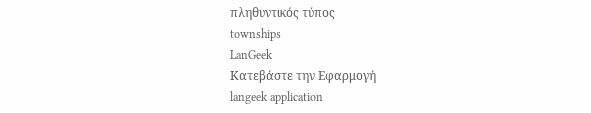πληθυντικός τύπος
townships
LanGeek
Κατεβάστε την Εφαρμογή
langeek application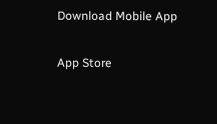Download Mobile App

App Store